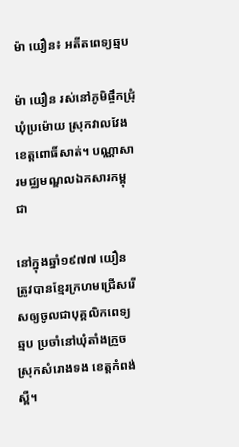ម៉ា យឿន៖ អតីតពេទ្យឆ្មប

ម៉ា យឿន រស់នៅភូមិផ្ចឹកជ្រុំ ឃុំប្រម៉ោយ ស្រុកវាលវែង ខេត្តពោធិ៍សាត់។ បណ្ណាសារមជ្ឈមណ្ឌលឯកសារកម្ពុជា

នៅក្នុងឆ្នាំ១៩៧៧ យឿន ត្រូវបានខ្មែរក្រហមជ្រើសរើសឲ្យចូលជាបុគ្គលិកពេទ្យឆ្មប ប្រចាំនៅឃុំតាំងក្រួច ស្រុកសំរោងទង ខេត្តកំពង់ស្ពឺ។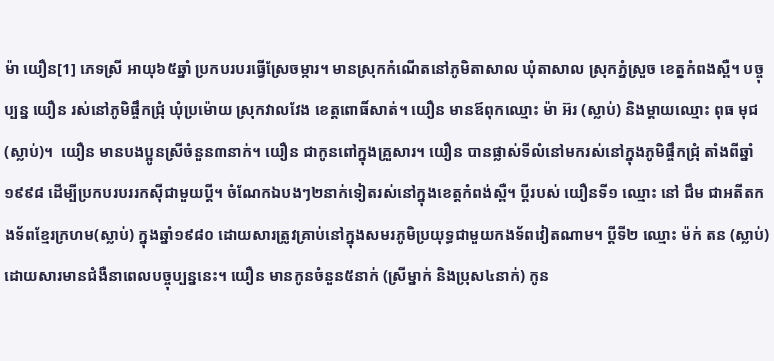ម៉ា យឿន[1] ភេទស្រី អាយុ៦៥ឆ្នាំ ប្រកបរបរធ្វើស្រែចម្ការ។ មានស្រុកកំណើតនៅភូមិតាសាល ឃុំតាសាល ស្រុកភ្នំស្រួច ខេតុ្តកំពងស្ពឺ។ បច្ចុប្បន្ន យឿន រស់នៅភូមិផ្ចឹកជ្រុំ ឃុំប្រម៉ោយ ស្រុកវាលវែង ខេត្តពោធិ៍សាត់។ យឿន មានឪពុកឈ្មោះ ម៉ា អ៊រ (ស្លាប់) និងម្ដាយឈ្មោះ ពុធ មុជ (ស្លាប់)។  យឿន មានបងប្អូនស្រីចំនួន៣នាក់។ យឿន ជាកូនពៅក្នុងគ្រួសារ។ យឿន បានផ្លាស់ទីលំនៅមករស់នៅក្នុងភូមិផ្ចឹកជ្រុំ តាំងពីឆ្នាំ១៩៩៨ ដើម្បីប្រកបរបររកស៊ីជាមួយប្ដី។ ចំណែកឯបងៗ២នាក់ទៀតរស់នៅក្នុងខេត្តកំពង់ស្ពឺ។ ប្ដីរបស់ យឿនទី១ ឈ្មោះ នៅ ជឹម ជាអតីតកងទ័ពខ្មែរក្រហម(ស្លាប់) ក្នុងឆ្នាំ១៩៨០ ដោយសារត្រូវគ្រាប់នៅក្នុងសមរភូមិប្រយុទ្ធជាមួយកងទ័ពវៀតណាម។ ប្ដីទី២ ឈ្មោះ ម៉ក់ តន (ស្លាប់) ដោយសារមានជំងឺនាពេលបច្ចុប្បន្ននេះ។ យឿន មានកូនចំនួន៥នាក់ (ស្រីម្នាក់ និងប្រុស៤នាក់) កូន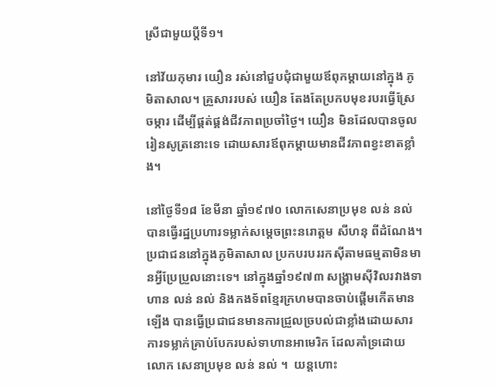ស្រីជាមួយប្ដីទី១។

នៅវ័យកុមារ យឿន រស់នៅជួបជុំជាមួយឪពុកម្ដាយនៅក្នុង ភូមិតាសាល។ គ្រួសាររបស់ យឿន តែងតែប្រកបមុខរបរធ្វើស្រែចម្ការ ដើម្បីផ្គត់ផ្គង់ជីវភាពប្រចាំថ្ងៃ។ យឿន មិនដែលបានចូលរៀនសូត្រនោះទេ ដោយសារឪពុកម្ដាយមានជីវភាពខ្វះខាតខ្លាំង។

នៅថ្ងៃទី១៨ ខែមីនា ឆ្នាំ១៩៧០ លោកសេនាប្រមុខ លន់ នល់ បានធ្វើរដ្ឋប្រហារទម្លាក់សម្ដេចព្រះនរោត្តម សីហនុ ពីដំណែង។ ប្រជាជននៅក្នុងភូមិតាសាល ប្រកបរបររកស៊ីតាមធម្មតាមិនមានអ្វីប្រែប្រួលនោះទេ។ នៅក្នុងឆ្នាំ១៩៧៣ សង្គ្រាមស៊ីវិលរវាងទាហាន លន់ នល់ និងកងទ័ពខ្មែរក្រហមបានចាប់ផ្ដើមកើតមានឡើង បានធ្វើប្រជាជនមានការជ្រួលច្របល់ជាខ្លាំងដោយសារការទម្លាក់គ្រាប់បែករបស់ទាហានអាមេរិក ដែលគាំទ្រដោយ លោក សេនាប្រមុខ លន់ នល់ ។  យន្តហោះ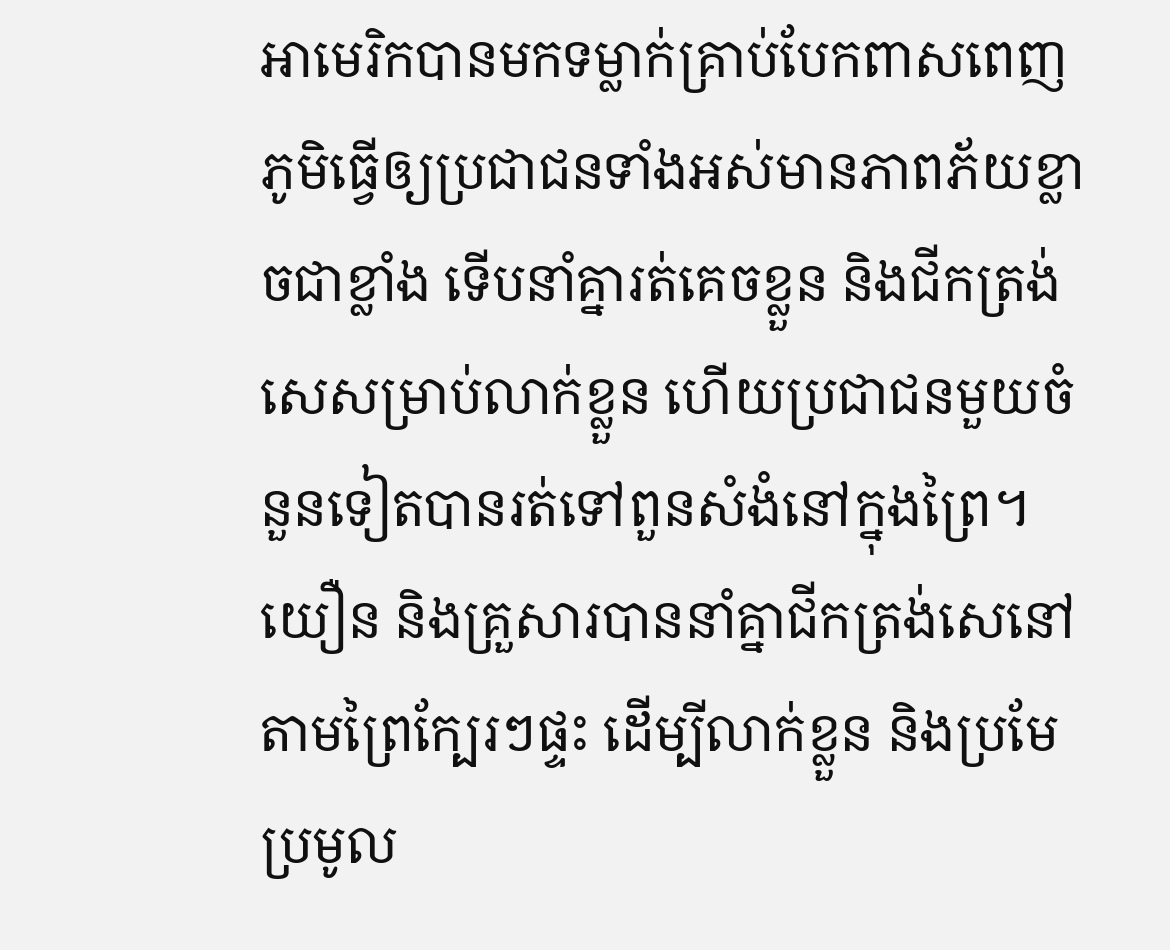អាមេរិកបានមកទម្លាក់គ្រាប់បែកពាសពេញភូមិធ្វើឲ្យប្រជាជនទាំងអស់មានភាពភ័យខ្លាចជាខ្លាំង ទើបនាំគ្នារត់គេចខ្លួន និងជីកត្រង់សេសម្រាប់លាក់ខ្លួន ហើយប្រជាជនមួយចំនួនទៀតបានរត់ទៅពួនសំងំនៅក្នុងព្រៃ។ យឿន និងគ្រួសារបាននាំគ្នាជីកត្រង់សេនៅតាមព្រៃក្បែរៗផ្ទះ ដើម្បីលាក់ខ្លួន និងប្រមែប្រមូល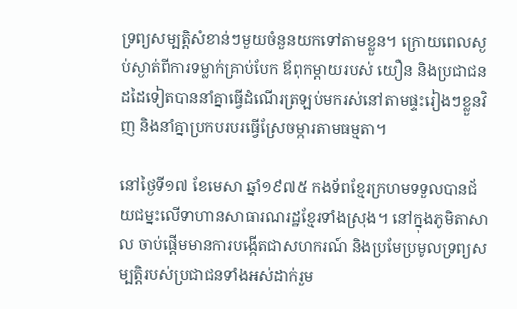ទ្រព្យសម្បត្តិសំខាន់ៗមួយចំនួនយកទៅតាមខ្លួន។ ក្រោយពេលស្ងប់ស្ងាត់ពីការទម្លាក់គ្រាប់បែក ឪពុកម្ដាយរបស់ យឿន និងប្រជាជនដដៃទៀតបាននាំគ្នាធ្វើដំណើរត្រឡប់មករស់នៅតាមផ្ទះរៀងៗខ្លួនវិញ និងនាំគ្នាប្រកបរបរធ្វើស្រែចម្ការតាមធម្មតា។

នៅថ្ងៃទី១៧ ខែមេសា ឆ្នាំ១៩៧៥ កងទ័ពខ្មែរក្រហមទទួលបានជ័យជម្នះលើទាហានសាធារណរដ្ឋខ្មែរទាំងស្រុង។ នៅក្នុងភូមិតាសាល ចាប់ផ្ដើមមានការបង្កើតជាសហករណ៍ និងប្រមែប្រមូលទ្រព្យសម្បត្តិរបស់ប្រជាជនទាំងអស់ដាក់រួម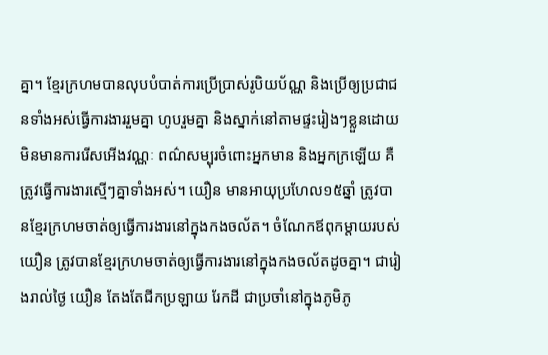គ្នា។ ខ្មែរក្រហមបានលុបបំបាត់ការប្រើប្រាស់រូបិយប័ណ្ណ និងប្រើឲ្យប្រជាជនទាំងអស់ធ្វើការងាររួមគ្នា ហូបរួមគ្នា និងស្នាក់នៅតាមផ្ទះរៀងៗខ្លួនដោយមិនមានការរើសអើងវណ្ណៈ ពណ៌សម្បុរចំពោះអ្នកមាន និងអ្នកក្រឡើយ គឺត្រូវធ្វើការងារស្មើៗគ្នាទាំងអស់។ យឿន មានអាយុប្រហែល១៥ឆ្នាំ ត្រូវបានខ្មែរក្រហមចាត់ឲ្យធ្វើការងារនៅក្នុងកងចល័ត។ ចំណែកឪពុកម្ដាយរបស់ យឿន ត្រូវបានខ្មែរក្រហមចាត់ឲ្យធ្វើការងារនៅក្នុងកងចល័តដូចគ្នា។ ជារៀងរាល់ថ្ងៃ យឿន តែងតែជីកប្រឡាយ រែកដី ជាប្រចាំនៅក្នុងភូមិភូ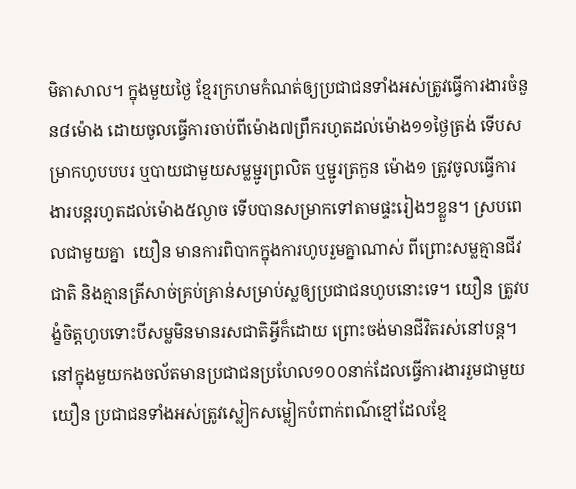មិតាសាល។ ក្នុងមួយថ្ងៃ ខ្មែរក្រហមកំណត់ឲ្យប្រជាជនទាំងអស់ត្រូវធ្វើការងារចំនួន៨ម៉ោង ដោយចូលធ្វើការចាប់ពីម៉ោង៧ព្រឹករហូតដល់ម៉ោង១១ថ្ងៃត្រង់ ទើបសម្រាកហូបបបរ ឬបាយជាមួយសម្លម្ជូរព្រលិត ឬម្ជូរត្រកួន ម៉ោង១ ត្រូវចូលធ្វើការងារបន្តរហូតដល់ម៉ោង៥ល្ងាច ទើបបានសម្រាកទៅតាមផ្ទះរៀងៗខ្លួន។ ស្របពេលជាមួយគ្នា  យឿន មានការពិបាកក្នុងការហូបរួមគ្នាណាស់ ពីព្រោះសម្លគ្មានជីវជាតិ និងគ្មានត្រីសាច់គ្រប់គ្រាន់សម្រាប់ស្លឲ្យប្រជាជនហូបនោះទេ។ យឿន ត្រូវបង្ខំចិត្តហូបទោះបីសម្លមិនមានរសជាតិអ្វីក៏ដោយ ព្រោះចង់មានជីវិតរស់នៅបន្ត។ នៅក្នុងមួយកងចល័តមានប្រជាជនប្រហែល១០០នាក់ដែលធ្វើការងាររួមជាមួយ យឿន ប្រជាជនទាំងអស់ត្រូវស្លៀកសម្លៀកបំពាក់ពណ៌ខ្មៅដែលខ្មែ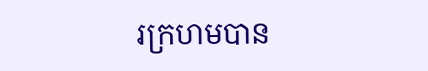រក្រហមបាន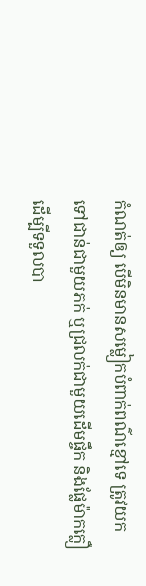កំណត់ឲ្យ បើមិនមានសម្លៀកបំពាក់ពណ៌ខ្មៅទេ ត្រូវយកទៅជាន់ជាមួយភក់ ឬជ្រលក់ជាមួយដើមផ្ចឹក និងផ្លែម៉ាកក្លឿ ដើម្បីទទួលបា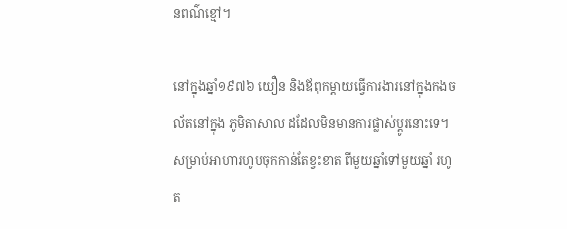នពណ៌ខ្មៅ។

នៅក្នុងឆ្នាំ១៩៧៦ យឿន និងឪពុកម្ដាយធ្វើការងារនៅក្នុងកងចល័តនៅក្នុង ភូមិតាសាល ដដែលមិនមានការផ្លាស់ប្ដូរនោះទេ។ សម្រាប់អាហារហូបចុកកាន់តែខ្វះខាត ពីមួយឆ្នាំទៅមួយឆ្នាំ រហូត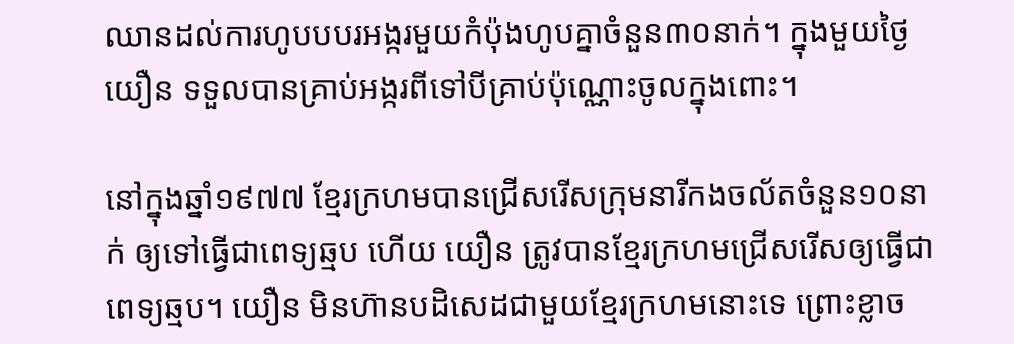ឈានដល់ការហូបបបរអង្ករមួយកំប៉ុងហូបគ្នាចំនួន៣០នាក់។ ក្នុងមួយថ្ងៃ យឿន ទទួលបានគ្រាប់អង្ករពីទៅបីគ្រាប់ប៉ុណ្ណោះចូលក្នុងពោះ។

នៅក្នុងឆ្នាំ១៩៧៧ ខ្មែរក្រហមបានជ្រើសរើសក្រុមនារីកងចល័តចំនួន១០នាក់ ឲ្យទៅធ្វើជាពេទ្យឆ្មប ហើយ យឿន ត្រូវបានខ្មែរក្រហមជ្រើសរើសឲ្យធ្វើជាពេទ្យឆ្មប។ យឿន មិនហ៊ានបដិសេដជាមួយខ្មែរក្រហមនោះទេ ព្រោះខ្លាច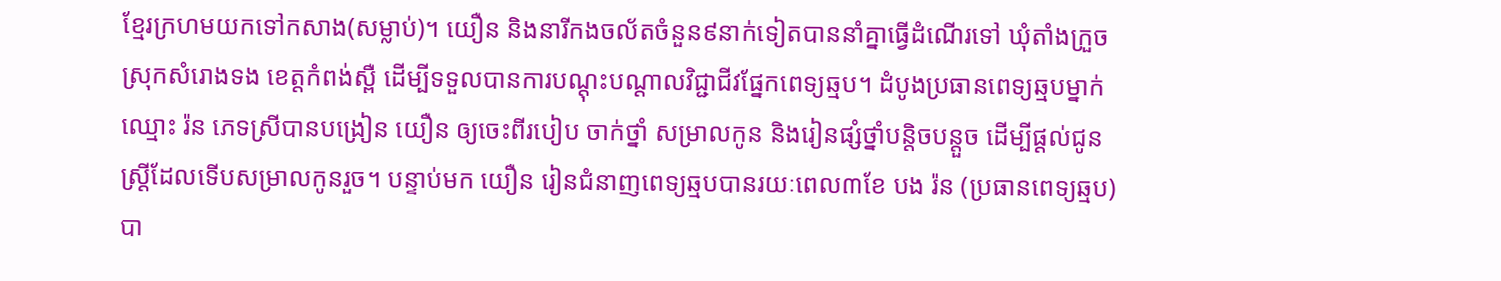ខ្មែរក្រហមយកទៅកសាង(សម្លាប់)។ យឿន និងនារីកងចល័តចំនួន៩នាក់ទៀតបាននាំគ្នាធ្វើដំណើរទៅ ឃុំតាំងក្រួច ស្រុកសំរោងទង ខេត្តកំពង់ស្ពឺ ដើម្បីទទួលបានការបណ្តុះបណ្តាលវិជ្ជាជីវផ្នែកពេទ្យឆ្មប។ ដំបូងប្រធានពេទ្យឆ្មបម្នាក់ឈ្មោះ រ៉ន ភេទស្រីបានបង្រៀន យឿន ឲ្យចេះពីរបៀប ចាក់ថ្នាំ សម្រាលកូន និងរៀនផ្សំថ្នាំបន្តិចបន្តួច ដើម្បីផ្ដល់ជូនស្រ្ដីដែលទើបសម្រាលកូនរួច។ បន្ទាប់មក យឿន រៀនជំនាញពេទ្យឆ្មបបានរយៈពេល៣ខែ បង រ៉ន (ប្រធានពេទ្យឆ្មប)បា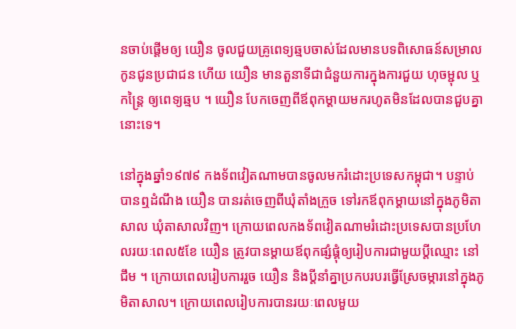នចាប់ផ្ដើមឲ្យ យឿន ចូលជួយគ្រូពេទ្យឆ្មបចាស់ដែលមានបទពិសោធន៍សម្រាលកូនជូនប្រជាជន ហើយ យឿន មានតួនាទីជាជំនួយការក្នុងការជួយ ហុចម្ជុល ឬកន្ត្រៃ ឲ្យពេទ្យឆ្មប ។ យឿន បែកចេញពីឪពុកម្ដាយមករហូតមិនដែលបានជួបគ្នានោះទេ។

នៅក្នុងឆ្នាំ១៩៧៩ កងទ័ពវៀតណាមបានចូលមករំដោះប្រទេសកម្ពុជា។ បន្ទាប់បានឮដំណឹង យឿន បានរត់ចេញពីឃុំតាំងក្រួច ទៅរកឪពុកម្ដាយនៅក្នុងភូមិតាសាល ឃុំតាសាលវិញ។ ក្រោយពេលកងទ័ពវៀតណាមរំដោះប្រទេសបានប្រហែលរយៈពេល៥ខែ យឿន ត្រូវបានម្ដាយឪពុកផ្សំផ្គុំឲ្យរៀបការជាមួយប្ដីឈ្មោះ នៅ ជឹម ។ ក្រោយពេលរៀបការរួច យឿន និងប្ដីនាំគ្នាប្រកបរបរធ្វើស្រែចម្ការនៅក្នុងភូមិតាសាល។ ក្រោយពេលរៀបការបានរយៈពេលមួយ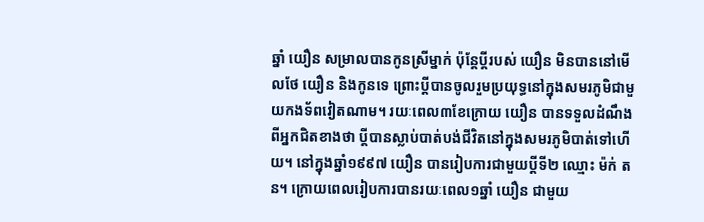ឆ្នាំ យឿន សម្រាលបានកូនស្រីម្នាក់ ប៉ុន្តែប្ដីរបស់ យឿន មិនបាននៅមើលថែ យឿន និងកូនទេ ព្រោះប្ដីបានចូលរួមប្រយុទ្ធនៅក្នុងសមរភូមិជាមួយកងទ័ពវៀតណាម។ រយៈពេល៣ខែក្រោយ យឿន បានទទួលដំណឹងពីអ្នកជិតខាងថា ប្ដីបានស្លាប់បាត់បង់ជីវិតនៅក្នុងសមរភូមិបាត់ទៅហើយ។ នៅក្នុងឆ្នាំ១៩៩៧ យឿន បានរៀបការជាមួយប្ដីទី២ ឈ្មោះ ម៉ក់ តន។ ក្រោយពេលរៀបការបានរយៈពេល១ឆ្នាំ យឿន ជាមួយ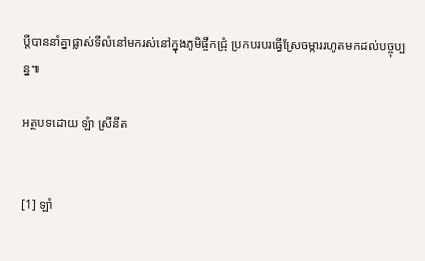ប្ដីបាននាំគ្នាផ្លាស់ទីលំនៅមករស់នៅក្នុងភូមិផ្ចឹកជ្រុំ ប្រកបរបរធ្វើស្រែចម្ការរហូតមកដល់បច្ចុប្បន្ន៕

អត្ថបទដោយ ឡំា ស្រីនីត


[1] ឡាំ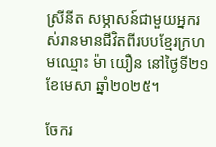ស្រីនីត សម្ភាសន៍ជាមួយអ្នករស់រានមានជីវិតពីរបបខ្មែរក្រហមឈ្មោះ ម៉ា យឿន នៅថ្ងៃទី២១ ខែមេសា ឆ្នាំ២០២៥។

ចែករ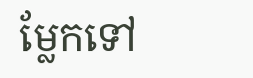ម្លែកទៅ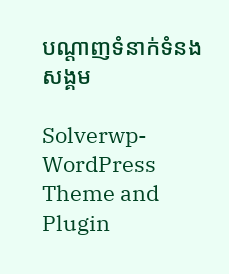បណ្តាញទំនាក់ទំនងសង្គម

Solverwp- WordPress Theme and Plugin